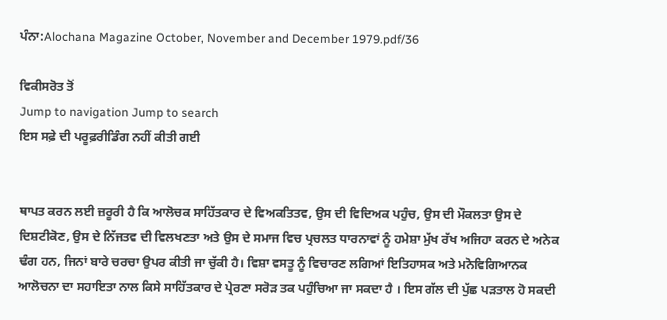ਪੰਨਾ:Alochana Magazine October, November and December 1979.pdf/36

ਵਿਕੀਸਰੋਤ ਤੋਂ
Jump to navigation Jump to search
ਇਸ ਸਫ਼ੇ ਦੀ ਪਰੂਫ਼ਰੀਡਿੰਗ ਨਹੀਂ ਕੀਤੀ ਗਈ


ਥਾਪਤ ਕਰਨ ਲਈ ਜ਼ਰੂਰੀ ਹੈ ਕਿ ਆਲੋਚਕ ਸਾਹਿੱਤਕਾਰ ਦੇ ਵਿਅਕਤਿਤਵ, ਉਸ ਦੀ ਵਿਦਿਅਕ ਪਹੁੰਚ, ਉਸ ਦੀ ਮੌਕਲਤਾ ਉਸ ਦੇ ਦਿਸ਼ਟੀਕੋਣ, ਉਸ ਦੇ ਨਿੱਜਤਵ ਦੀ ਵਿਲਖਣਤਾ ਅਤੇ ਉਸ ਦੇ ਸਮਾਜ ਵਿਚ ਪ੍ਰਚਲਤ ਧਾਰਨਾਵਾਂ ਨੂੰ ਹਮੇਸ਼ਾ ਮੁੱਖ ਰੱਖ ਅਜਿਹਾ ਕਰਨ ਦੇ ਅਨੇਕ ਢੰਗ ਹਨ, ਜਿਨਾਂ ਬਾਰੇ ਚਰਚਾ ਉਪਰ ਕੀਤੀ ਜਾ ਚੁੱਕੀ ਹੈ। ਵਿਸ਼ਾ ਵਸਤੂ ਨੂੰ ਵਿਚਾਰਣ ਲਗਿਆਂ ਇਤਿਹਾਸਕ ਅਤੇ ਮਨੋਵਿਗਿਆਨਕ ਆਲੋਚਨਾ ਦਾ ਸਹਾਇਤਾ ਨਾਲ ਕਿਸੇ ਸਾਹਿੱਤਕਾਰ ਦੇ ਪ੍ਰੇਰਣਾ ਸਰੋੜ ਤਕ ਪਹੁੰਚਿਆ ਜਾ ਸਕਦਾ ਹੈ । ਇਸ ਗੱਲ ਦੀ ਪੁੱਛ ਪੜਤਾਲ ਹੋ ਸਕਦੀ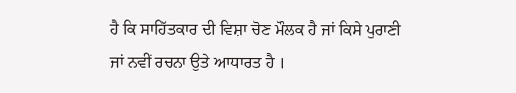ਹੈ ਕਿ ਸਾਹਿੱਤਕਾਰ ਦੀ ਵਿਸ਼ਾ ਚੋਣ ਮੌਲਕ ਹੈ ਜਾਂ ਕਿਸੇ ਪੁਰਾਣੀ ਜਾਂ ਨਵੀਂ ਰਚਨਾ ਉਤੇ ਆਧਾਰਤ ਹੈ ।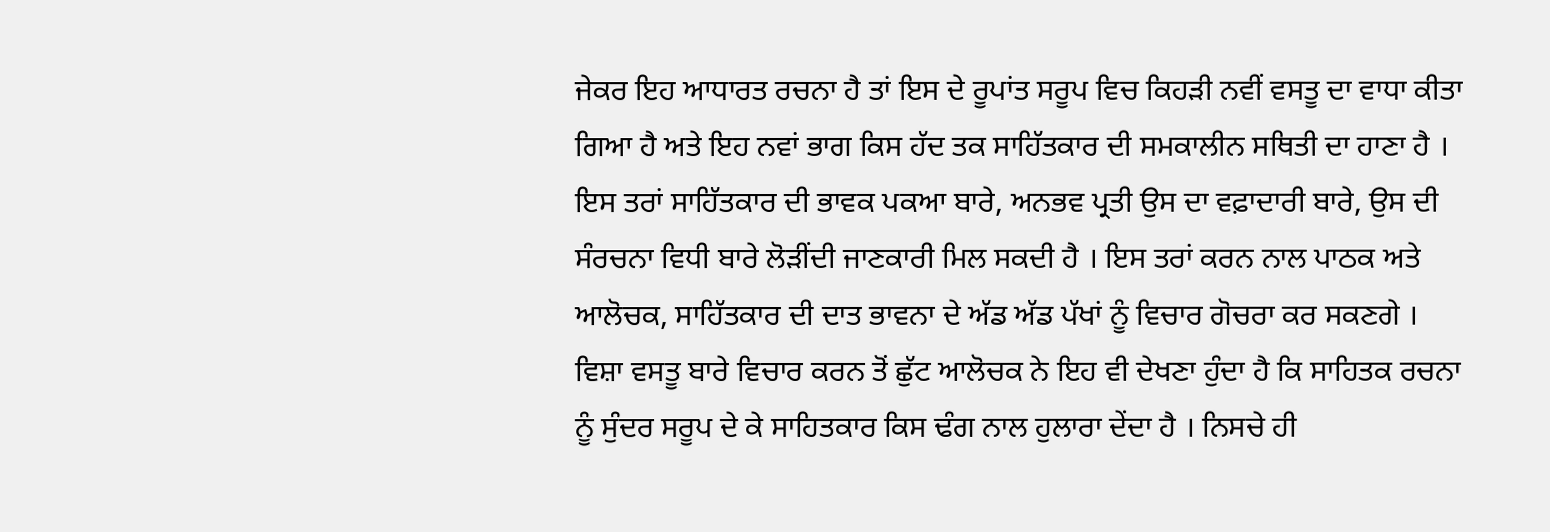ਜੇਕਰ ਇਹ ਆਧਾਰਤ ਰਚਨਾ ਹੈ ਤਾਂ ਇਸ ਦੇ ਰੂਪਾਂਤ ਸਰੂਪ ਵਿਚ ਕਿਹੜੀ ਨਵੀਂ ਵਸਤੂ ਦਾ ਵਾਧਾ ਕੀਤਾ ਗਿਆ ਹੈ ਅਤੇ ਇਹ ਨਵਾਂ ਭਾਗ ਕਿਸ ਹੱਦ ਤਕ ਸਾਹਿੱਤਕਾਰ ਦੀ ਸਮਕਾਲੀਨ ਸਥਿਤੀ ਦਾ ਹਾਣਾ ਹੈ । ਇਸ ਤਰਾਂ ਸਾਹਿੱਤਕਾਰ ਦੀ ਭਾਵਕ ਪਕਆ ਬਾਰੇ, ਅਨਭਵ ਪ੍ਰਤੀ ਉਸ ਦਾ ਵਫ਼ਾਦਾਰੀ ਬਾਰੇ, ਉਸ ਦੀ ਸੰਰਚਨਾ ਵਿਧੀ ਬਾਰੇ ਲੋੜੀਂਦੀ ਜਾਣਕਾਰੀ ਮਿਲ ਸਕਦੀ ਹੈ । ਇਸ ਤਰਾਂ ਕਰਨ ਨਾਲ ਪਾਠਕ ਅਤੇ ਆਲੋਚਕ, ਸਾਹਿੱਤਕਾਰ ਦੀ ਦਾਤ ਭਾਵਨਾ ਦੇ ਅੱਡ ਅੱਡ ਪੱਖਾਂ ਨੂੰ ਵਿਚਾਰ ਗੋਚਰਾ ਕਰ ਸਕਣਗੇ । ਵਿਸ਼ਾ ਵਸਤੂ ਬਾਰੇ ਵਿਚਾਰ ਕਰਨ ਤੋਂ ਛੁੱਟ ਆਲੋਚਕ ਨੇ ਇਹ ਵੀ ਦੇਖਣਾ ਹੁੰਦਾ ਹੈ ਕਿ ਸਾਹਿਤਕ ਰਚਨਾ ਨੂੰ ਸੁੰਦਰ ਸਰੂਪ ਦੇ ਕੇ ਸਾਹਿਤਕਾਰ ਕਿਸ ਢੰਗ ਨਾਲ ਹੁਲਾਰਾ ਦੇਂਦਾ ਹੈ । ਨਿਸਚੇ ਹੀ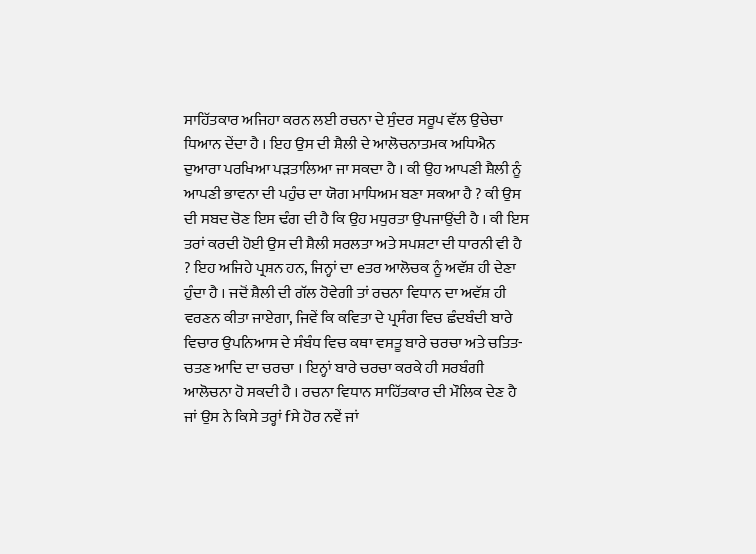ਸਾਹਿੱਤਕਾਰ ਅਜਿਹਾ ਕਰਨ ਲਈ ਰਚਨਾ ਦੇ ਸੁੰਦਰ ਸਰੂਪ ਵੱਲ ਉਚੇਚਾ ਧਿਆਨ ਦੇਂਦਾ ਹੈ । ਇਹ ਉਸ ਦੀ ਸ਼ੈਲੀ ਦੇ ਆਲੋਚਨਾਤਮਕ ਅਧਿਐਨ ਦੁਆਰਾ ਪਰਖਿਆ ਪੜਤਾਲਿਆ ਜਾ ਸਕਦਾ ਹੈ । ਕੀ ਉਹ ਆਪਣੀ ਸ਼ੈਲੀ ਨੂੰ ਆਪਣੀ ਭਾਵਨਾ ਦੀ ਪਹੁੰਚ ਦਾ ਯੋਗ ਮਾਧਿਅਮ ਬਣਾ ਸਕਆ ਹੈ ? ਕੀ ਉਸ ਦੀ ਸਬਦ ਚੋਣ ਇਸ ਢੰਗ ਦੀ ਹੈ ਕਿ ਉਹ ਮਧੁਰਤਾ ਉਪਜਾਉਂਦੀ ਹੈ । ਕੀ ਇਸ ਤਰਾਂ ਕਰਦੀ ਹੋਈ ਉਸ ਦੀ ਸ਼ੈਲੀ ਸਰਲਤਾ ਅਤੇ ਸਪਸ਼ਟਾ ਦੀ ਧਾਰਨੀ ਵੀ ਹੈ ? ਇਹ ਅਜਿਹੇ ਪ੍ਰਸ਼ਨ ਹਨ, ਜਿਨ੍ਹਾਂ ਦਾ eਤਰ ਆਲੋਚਕ ਨੂੰ ਅਵੱਸ਼ ਹੀ ਦੇਣਾ ਹੁੰਦਾ ਹੈ । ਜਦੋਂ ਸ਼ੈਲੀ ਦੀ ਗੱਲ ਹੋਵੇਗੀ ਤਾਂ ਰਚਨਾ ਵਿਧਾਨ ਦਾ ਅਵੱਸ਼ ਹੀ ਵਰਣਨ ਕੀਤਾ ਜਾਏਗਾ, ਜਿਵੇਂ ਕਿ ਕਵਿਤਾ ਦੇ ਪ੍ਰਸੰਗ ਵਿਚ ਛੰਦਬੰਦੀ ਬਾਰੇ ਵਿਚਾਰ ਉਪਨਿਆਸ ਦੇ ਸੰਬੰਧ ਵਿਚ ਕਥਾ ਵਸਤੂ ਬਾਰੇ ਚਰਚਾ ਅਤੇ ਚਤਿਤ-ਚਤਣ ਆਦਿ ਦਾ ਚਰਚਾ । ਇਨ੍ਹਾਂ ਬਾਰੇ ਚਰਚਾ ਕਰਕੇ ਹੀ ਸਰਬੰਗੀ ਆਲੋਚਨਾ ਹੋ ਸਕਦੀ ਹੈ । ਰਚਨਾ ਵਿਧਾਨ ਸਾਹਿੱਤਕਾਰ ਦੀ ਮੌਲਿਕ ਦੇਣ ਹੈ ਜਾਂ ਉਸ ਨੇ ਕਿਸੇ ਤਰ੍ਹਾਂ fਸੇ ਹੋਰ ਨਵੇਂ ਜਾਂ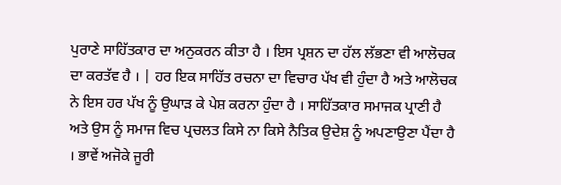ਪੁਰਾਣੇ ਸਾਹਿੱਤਕਾਰ ਦਾ ਅਨੁਕਰਨ ਕੀਤਾ ਹੈ । ਇਸ ਪ੍ਰਸ਼ਨ ਦਾ ਹੱਲ ਲੱਭਣਾ ਵੀ ਆਲੋਚਕ ਦਾ ਕਰਤੱਵ ਹੈ । | ਹਰ ਇਕ ਸਾਹਿੱਤ ਰਚਨਾ ਦਾ ਵਿਚਾਰ ਪੱਖ ਵੀ ਹੁੰਦਾ ਹੈ ਅਤੇ ਆਲੋਚਕ ਨੇ ਇਸ ਹਰ ਪੱਖ ਨੂੰ ਉਘਾੜ ਕੇ ਪੇਸ਼ ਕਰਨਾ ਹੁੰਦਾ ਹੈ । ਸਾਹਿੱਤਕਾਰ ਸਮਾਜਕ ਪ੍ਰਾਣੀ ਹੈ ਅਤੇ ਉਸ ਨੂੰ ਸਮਾਜ ਵਿਚ ਪ੍ਰਚਲਤ ਕਿਸੇ ਨਾ ਕਿਸੇ ਨੈਤਿਕ ਉਦੇਸ਼ ਨੂੰ ਅਪਣਾਉਣਾ ਪੈਂਦਾ ਹੈ । ਭਾਵੇਂ ਅਜੋਕੇ ਜੂਰੀ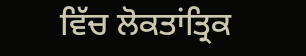ਵਿੱਚ ਲੋਕਤਾਂਤ੍ਰਿਕ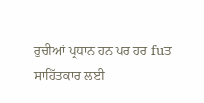ਰੁਚੀਆਂ ਪ੍ਰਧਾਨ ਹਨ ਪਰ ਹਰ fuਤ ਸਾਹਿੱਤਕਾਰ ਲਈ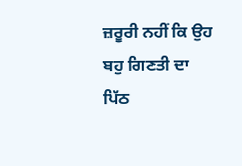ਜ਼ਰੂਰੀ ਨਹੀਂ ਕਿ ਉਹ ਬਹੁ ਗਿਣਤੀ ਦਾ ਪਿੱਠ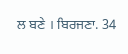ਲ ਬਣੇ । ਬਿਰਜਣਾ. 34